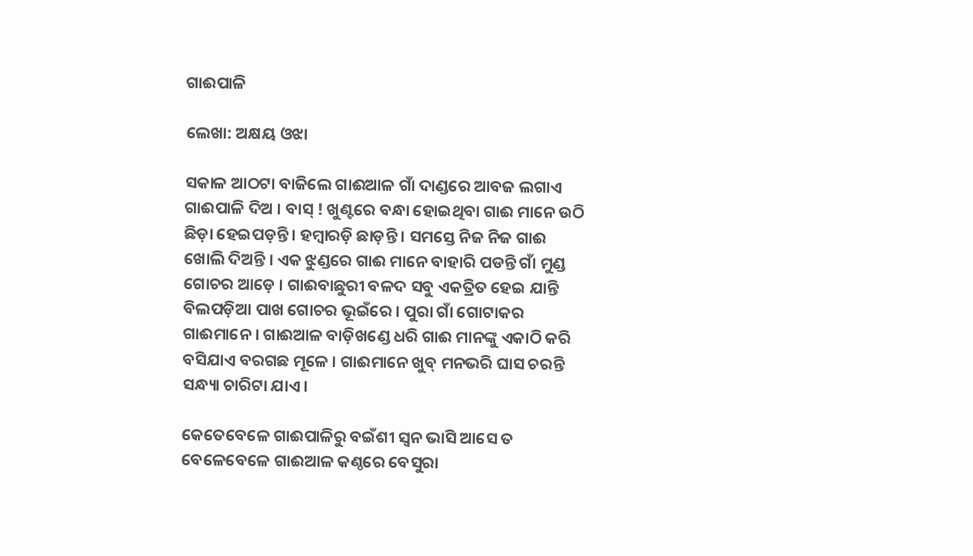ଗାଈପାଳି

ଲେଖା: ଅକ୍ଷୟ ଓଝା

ସକାଳ ଆଠଟା ବାଜିଲେ ଗାଈଆଳ ଗାଁ ଦାଣ୍ଡରେ ଆବଜ ଲଗାଏ ଗାଈପାଳି ଦିଅ । ବାସ୍ ! ଖୁଣ୍ଟରେ ବନ୍ଧା ହୋଇଥିବା ଗାଈ ମାନେ ଉଠି ଛିଡ଼ା ହେଇପଡ଼ନ୍ତି । ହମ୍ବାରଡ଼ି ଛାଡ଼ନ୍ତି । ସମସ୍ତେ ନିଜ ନିଜ ଗାଈ ଖୋଲି ଦିଅନ୍ତି । ଏକ ଝୁଣ୍ଡରେ ଗାଈ ମାନେ ବାହାରି ପଡନ୍ତି ଗାଁ ମୁଣ୍ଡ ଗୋଚର ଆଡ଼େ । ଗାଈବାଛୁରୀ ବଳଦ ସବୁ ଏକତ୍ରିତ ହେଇ ଯାନ୍ତି ବିଲପଡ଼ିଆ ପାଖ ଗୋଚର ଭୂଇଁରେ । ପୁରା ଗାଁ ଗୋଟାକର ଗାଈମାନେ । ଗାଈଆଳ ବାଡ଼ିଖଣ୍ଡେ ଧରି ଗାଈ ମାନଙ୍କୁ ଏକାଠି କରି ବସିଯାଏ ବରଗଛ ମୂଳେ । ଗାଈମାନେ ଖୁବ୍ ମନଭରି ଘାସ ଚରନ୍ତି ସନ୍ଧ୍ୟା ଚାରିଟା ଯାଏ ।

କେତେବେଳେ ଗାଈପାଳିରୁ ବଇଁଶୀ ସ୍ଵନ ଭାସି ଆସେ ତ ବେଳେବେଳେ ଗାଈଆଳ କଣ୍ଠରେ ବେସୁରା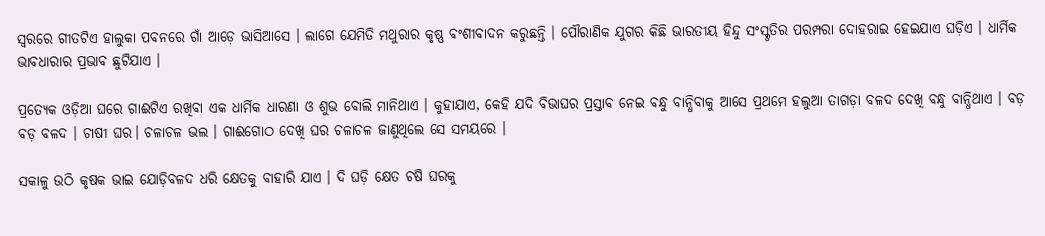ସ୍ଵରରେ ଗୀତଟିଏ ହାଲୁକା ପବନରେ ଗାଁ ଆଡ଼େ ଭାସିଆସେ । ଲାଗେ ଯେମିତି ମଥୁରାର କୃଷ୍ଣ ବଂଶୀବାଦନ କରୁଛନ୍ତି । ପୌରାଣିକ ଯୁଗର କିଛି ଭାରତୀୟ ହିନ୍ଦୁ ସଂସ୍କୃତିର ପରମ୍ପରା ଦୋହରାଇ ହେଇଯାଏ ଘଡ଼ିଏ । ଧାର୍ମିକ ଭାବଧାରାର ପ୍ରଭାବ ଛୁଟିଯାଏ ।

ପ୍ରତ୍ୟେକ ଓଡ଼ିଆ ଘରେ ଗାଈଟିଏ ରଖିବା ଏକ ଧାର୍ମିକ ଧାରଣା ଓ ଶୁଭ ବୋଲି ମାନିଥାଏ । କୁହାଯାଏ, କେହି ଯଦି ବିଭାଘର ପ୍ରସ୍ତାବ ନେଇ ବନ୍ଧୁ ବାନ୍ଧିବାକୁ ଆସେ ପ୍ରଥମେ ହଲୁଆ ତାଗଡ଼ା ବଳଦ ଦେଖି ବନ୍ଧୁ ବାନ୍ଧିଥାଏ । ବଡ଼ ବଡ଼ ବଳଦ । ଚାଷୀ ଘର। ଚଳାଚଳ ଭଲ । ଗାଈଗୋଠ ଦେଖି ଘର ଚଳାଚଳ ଜାଣୁଥିଲେ ସେ ସମୟରେ ।

ସକାଳୁ ଉଠି କୃଷକ ଭାଇ ଯୋଡ଼ିବଳଦ ଧରି କ୍ଷେତକୁ ବାହାରି ଯାଏ । ଦି ଘଡ଼ି କ୍ଷେତ ଚଷି ଘରକୁ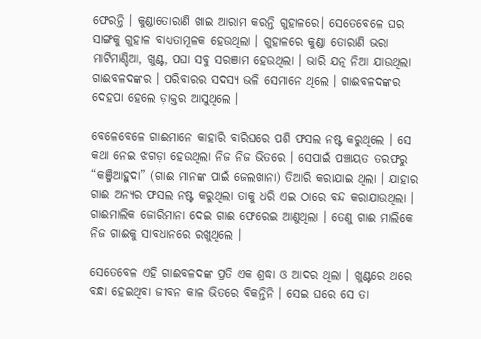ଫେରନ୍ତି । କୁଣ୍ଡାତୋରାଣି ଖାଇ ଆରାମ କରନ୍ତି ଗୁହାଳରେ। ସେତେବେଳେ ଘର ସାଙ୍ଗକୁ ଗୁହାଳ ବାଧ୍ୟତାମୂଳକ ହେଉଥିଲା । ଗୁହାଳରେ କୁଣ୍ଡା ତୋରାଣି ଭରା ମାଟିମାଣ୍ଡିଆ, ଖୁଣ୍ଟ, ପଘା ସବୁ ସରଞାମ ହେଉଥିଲା । ଭାରି ଯତ୍ନ ନିଆ ଯାଉଥିଲା ଗାଈବଳଦଙ୍କର । ପରିବାରର ସଦସ୍ୟ ଭଳି ସେମାନେ ଥିଲେ । ଗାଈବଳଦଙ୍କର ଦେହପା ହେଲେ ଡ଼ାକ୍ତର ଆସୁଥିଲେ ।

ବେଳେବେଳେ ଗାଈମାନେ କାହାରି ବାରିଘରେ ପଶି ଫସଲ ନଷ୍ଟ କରୁଥିଲେ । ସେ କଥା ନେଇ ଝଗଡ଼ା ହେଉଥିଲା ନିଜ ନିଜ ଭିତରେ । ସେପାଇଁ ପଞ୍ଚାୟତ ତରଫରୁ “କଞ୍ଜିଆହୁଦା” (ଗାଈ ମାନଙ୍କ ପାଇଁ ଜେଲଖାନା) ତିଆରି କରାଯାଇ ଥିଲା । ଯାହାର ଗାଈ ଅନ୍ୟର ଫସଲ ନଷ୍ଟ କରୁଥିଲା ତାକୁ ଧରି ଏଇ ଠାରେ ବନ୍ଦ କରାଯାଉଥିଲା । ଗାଈମାଲିକ ଜୋରିମାନା ଦେଇ ଗାଈ ଫେରେଇ ଆଣୁଥିଲା । ତେଣୁ ଗାଈ ମାଲିକେ ନିଜ ଗାଈକୁ ସାବଧାନରେ ରଖୁଥିଲେ ।

ସେତେବେଳ ଏହି ଗାଈବଳଦଙ୍କ ପ୍ରତି ଏକ ଶ୍ରଦ୍ଧା ଓ ଆଦର ଥିଲା । ଖୁଣ୍ଟରେ ଥରେ ବନ୍ଧା ହେଇଥିବା ଜୀବନ କାଳ ଭିତରେ ବିକନ୍ତିନି । ସେଇ ଘରେ ସେ ତା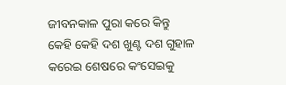ଜୀବନକାଳ ପୁରା କରେ କିନ୍ତୁ କେହି କେହି ଦଶ ଖୁଣ୍ଟ ଦଶ ଗୁହାଳ କରେଇ ଶେଷରେ କଂସେଇକୁ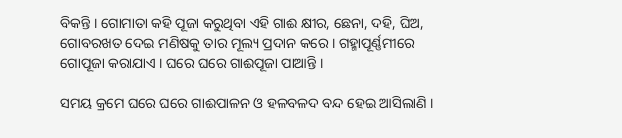ବିକନ୍ତି । ଗୋମାତା କହି ପୂଜା କରୁଥିବା ଏହି ଗାଈ କ୍ଷୀର, ଛେନା, ଦହି, ଘିଅ, ଗୋବରଖତ ଦେଇ ମଣିଷକୁ ତାର ମୂଲ୍ୟ ପ୍ରଦାନ କରେ । ଗହ୍ମାପୂର୍ଣ୍ଣମୀରେ ଗୋପୂଜା କରାଯାଏ । ଘରେ ଘରେ ଗାଈପୂଜା ପାଆନ୍ତି ।

ସମୟ କ୍ରମେ ଘରେ ଘରେ ଗାଈପାଳନ ଓ ହଳବଳଦ ବନ୍ଦ ହେଇ ଆସିଲାଣି ।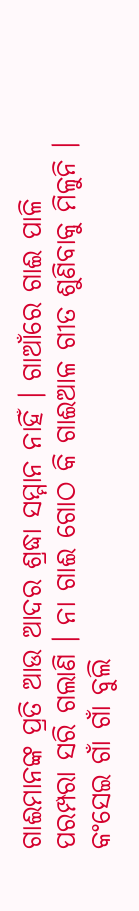ଗାଈମାନଙ୍କ ପ୍ରତି ଆଉ ଆଦର ଶ୍ରଦ୍ଧା ସମ୍ମାନ ନାହିଁ । ଗାଆଁରେ ଗାଈ ପାଳି ପରମ୍ପରା ସରି ଗଲାଣି । ନା ଗାଈ ଗୋଠ କି ଗାଈଆଳ ଗୀତ ଶୁଣିବାକୁ ମିଳୁନି । କଂସେଇ ଗାଁ ଗାଁ ବୁଲି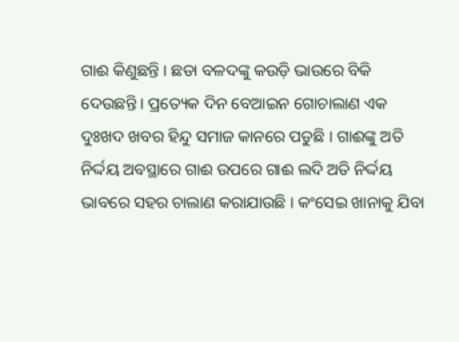ଗାଈ କିଣୁଛନ୍ତି । ଛଡା ବଳଦଙ୍କୁ କଉଡ଼ି ଭାଉରେ ବିକି ଦେଉଛନ୍ତି । ପ୍ରତ୍ୟେକ ଦିନ ବେଆଇନ ଗୋଚାଲାଣ ଏକ ଦୁଃଖଦ ଖବର ହିନ୍ଦୁ ସମାଜ କାନରେ ପଡୁଛି । ଗାଈଙ୍କୁ ଅତି ନିର୍ଦ୍ଦୟ ଅବସ୍ଥାରେ ଗାଈ ଉପରେ ଗାଈ ଲଦି ଅତି ନିର୍ଦ୍ଦୟ ଭାବରେ ସହର ଚାଲାଣ କରାଯାଉଛି । କଂସେଇ ଖାନାକୁ ଯିବା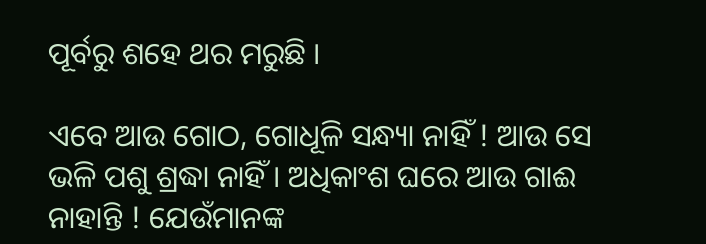ପୂର୍ବରୁ ଶହେ ଥର ମରୁଛି ।

ଏବେ ଆଉ ଗୋଠ, ଗୋଧୂଳି ସନ୍ଧ୍ୟା ନାହିଁ ! ଆଉ ସେ ଭଳି ପଶୁ ଶ୍ରଦ୍ଧା ନାହିଁ । ଅଧିକାଂଶ ଘରେ ଆଉ ଗାଈ ନାହାନ୍ତି ! ଯେଉଁମାନଙ୍କ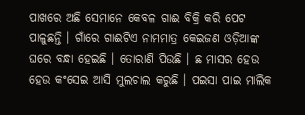ପାଖରେ ଅଛି ସେମାନେ କେବଳ ଗାଈ ବିକ୍ରି କରି ପେଟ ପାଳୁଛନ୍ତି । ଗାଁରେ ଗାଈଟିଏ ନାମମାତ୍ର କେଇଜଣ ଓଡ଼ିଆଙ୍କ ଘରେ ବନ୍ଧା ହେଇଛି । ତୋରାଣି ପିଉଛି । ଛ ମାସର ହେଉ ହେଉ କଂସେଇ ଆସି ମୁଲଚାଲ କରୁଛି । ପଇସା ପାଇ ମାଲିକ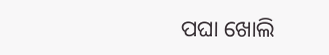ପଘା ଖୋଲି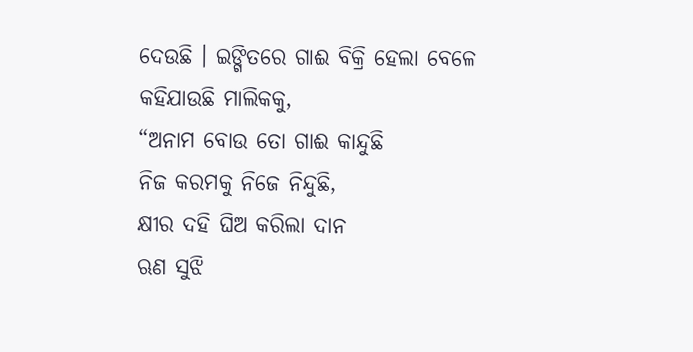ଦେଉଛି । ଇଙ୍ଗିତରେ ଗାଈ ବିକ୍ରି ହେଲା ବେଳେ କହିଯାଉଛି ମାଲିକକୁ,
“ଅନାମ ବୋଉ ତୋ ଗାଈ କାନ୍ଦୁଛି
ନିଜ କରମକୁ ନିଜେ ନିନ୍ଦୁଛି,
କ୍ଷୀର ଦହି ଘିଅ କରିଲା ଦାନ
ଋଣ ସୁଝି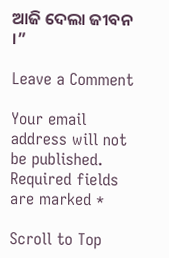ଆଜି ଦେଲା ଜୀବନ ।”

Leave a Comment

Your email address will not be published. Required fields are marked *

Scroll to Top